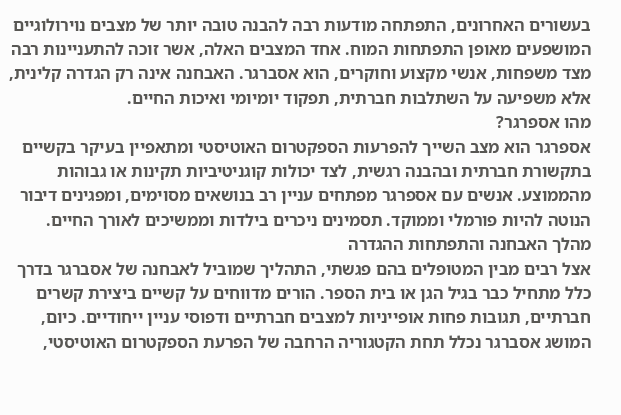בעשורים האחרונים, התפתחה מודעות רבה להבנה טובה יותר של מצבים נוירולוגיים המושפעים מאופן התפתחות המוח. אחד המצבים האלה, אשר זוכה להתעניינות רבה מצד משפחות, אנשי מקצוע וחוקרים, הוא אסברגר. האבחנה אינה רק הגדרה קלינית, אלא משפיעה על השתלבות חברתית, תפקוד יומיומי ואיכות החיים.
מהו אספרגר?
אספרגר הוא מצב השייך להפרעות הספקטרום האוטיסטי ומתאפיין בעיקר בקשיים בתקשורת חברתית ובהבנה רגשית, לצד יכולות קוגניטיביות תקינות או גבוהות מהממוצע. אנשים עם אספרגר מפתחים עניין רב בנושאים מסוימים, ומפגינים דיבור הנוטה להיות פורמלי וממוקד. תסמינים ניכרים בילדות וממשיכים לאורך החיים.
מהלך האבחנה והתפתחות ההגדרה
אצל רבים מבין המטופלים בהם פגשתי, התהליך שמוביל לאבחנה של אסברגר בדרך כלל מתחיל כבר בגיל הגן או בית הספר. הורים מדווחים על קשיים ביצירת קשרים חברתיים, תגובות פחות אופייניות למצבים חברתיים ודפוסי עניין ייחודיים. כיום, המושג אסברגר נכלל תחת הקטגוריה הרחבה של הפרעת הספקטרום האוטיסטי,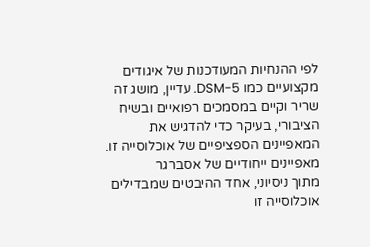לפי ההנחיות המעודכנות של איגודים מקצועיים כמו DSM-5. עדיין, מושג זה שריר וקיים במסמכים רפואיים ובשיח הציבורי, בעיקר כדי להדגיש את המאפיינים הספציפיים של אוכלוסייה זו.
מאפיינים ייחודיים של אסברגר
מתוך ניסיוני, אחד ההיבטים שמבדילים אוכלוסייה זו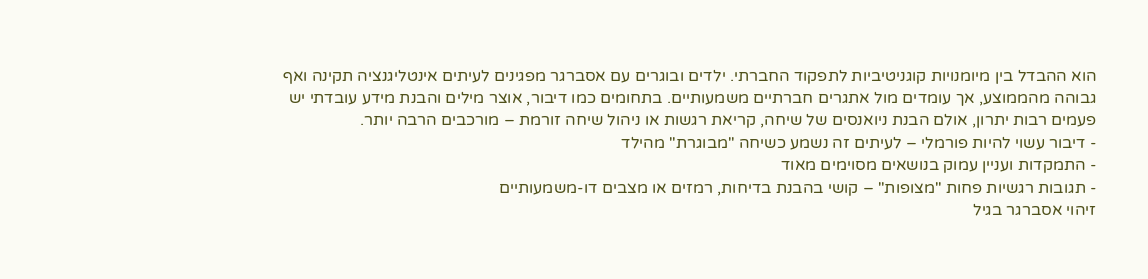הוא ההבדל בין מיומנויות קוגניטיביות לתפקוד החברתי. ילדים ובוגרים עם אסברגר מפגינים לעיתים אינטליגנציה תקינה ואף גבוהה מהממוצע, אך עומדים מול אתגרים חברתיים משמעותיים. בתחומים כמו דיבור, אוצר מילים והבנת מידע עובדתי יש פעמים רבות יתרון, אולם הבנת ניואנסים של שיחה, קריאת רגשות או ניהול שיחה זורמת – מורכבים הרבה יותר.
- דיבור עשוי להיות פורמלי – לעיתים זה נשמע כשיחה "מבוגרת" מהילד
- התמקדות ועניין עמוק בנושאים מסוימים מאוד
- תגובות רגשיות פחות "מצופות" – קושי בהבנת בדיחות, רמזים או מצבים דו-משמעותיים
זיהוי אסברגר בגיל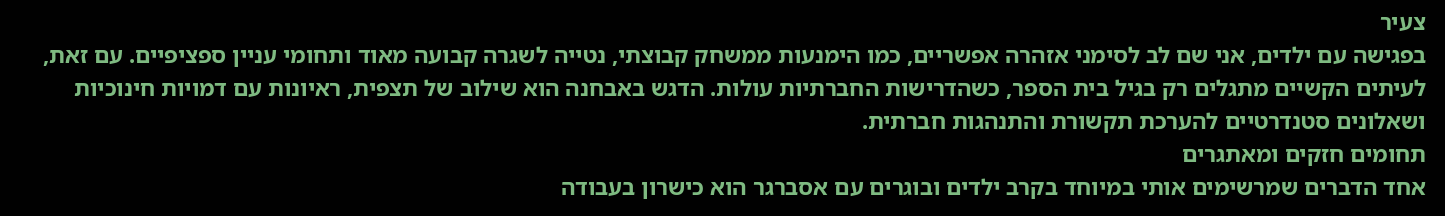צעיר
בפגישה עם ילדים, אני שם לב לסימני אזהרה אפשריים, כמו הימנעות ממשחק קבוצתי, נטייה לשגרה קבועה מאוד ותחומי עניין ספציפיים. עם זאת, לעיתים הקשיים מתגלים רק בגיל בית הספר, כשהדרישות החברתיות עולות. הדגש באבחנה הוא שילוב של תצפית, ראיונות עם דמויות חינוכיות ושאלונים סטנדרטיים להערכת תקשורת והתנהגות חברתית.
תחומים חזקים ומאתגרים
אחד הדברים שמרשימים אותי במיוחד בקרב ילדים ובוגרים עם אסברגר הוא כישרון בעבודה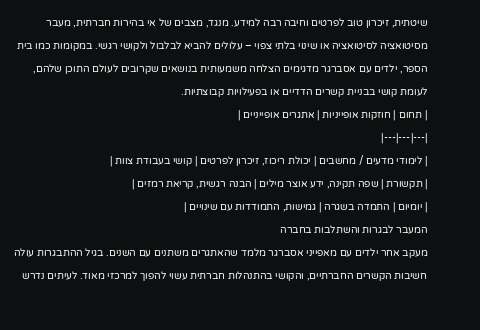שיטתית, זיכרון טוב לפרטים וחיבה רבה למידע. מנגד, מצבים של אי בהירות חברתית, מעבר מסיטואציה לסיטואציה או שינוי בלתי צפוי – עלולים להביא לבלבול ולקושי רגשי. במקומות כמו בית הספר, ילדים עם אסברגר מדגימים הצלחה משמעותית בנושאים שקרובים לעולם התוכן שלהם, לעומת קושי בבניית קשרים הדדיים או בפעילויות קבוצתיות.
| תחום | חוזקות אופייניות | אתגרים אופייניים |
|---|---|---|
| לימודי מדעים / מחשבים | יכולת ריכוז, זיכרון לפרטים | קושי בעבודת צוות |
| תקשורת | שפה תקינה, ידע אוצר מילים | הבנה רגשית, קריאת רמזים |
| יומיום | התמדה בשגרה | גמישות, התמודדות עם שינויים |
המעבר לבגרות והשתלבות בחברה
מעקב אחר ילדים עם מאפייני אסברגר מלמד שהאתגרים משתנים עם השנים. בגיל ההתבגרות עולה חשיבות הקשרים החברתיים, והקושי בהתנהלות חברתית עשוי להפוך למרכזי מאוד. לעיתים נדרש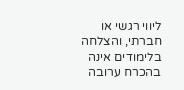ליווי רגשי או חברתי, והצלחה בלימודים אינה בהכרח ערובה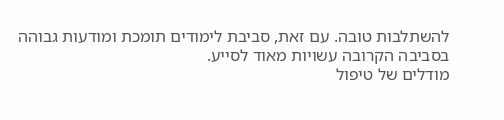להשתלבות טובה. עם זאת, סביבת לימודים תומכת ומודעות גבוהה בסביבה הקרובה עשויות מאוד לסייע.
מודלים של טיפול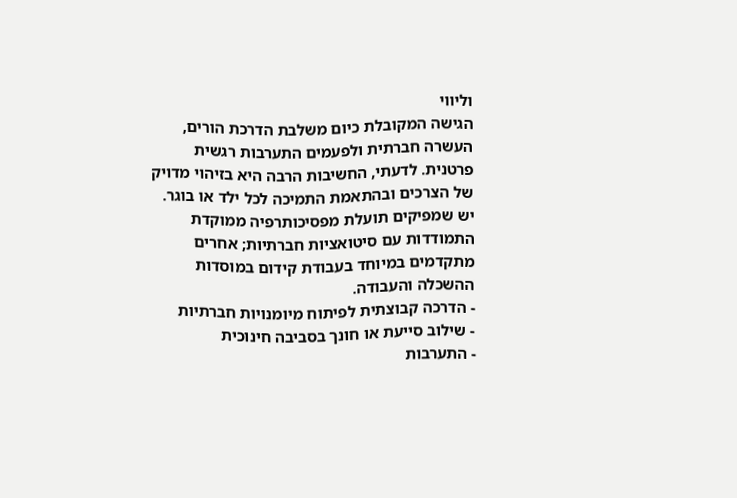וליווי
הגישה המקובלת כיום משלבת הדרכת הורים, העשרה חברתית ולפעמים התערבות רגשית פרטנית. לדעתי, החשיבות הרבה היא בזיהוי מדויק של הצרכים ובהתאמת התמיכה לכל ילד או בוגר. יש שמפיקים תועלת מפסיכותרפיה ממוקדת התמודדות עם סיטואציות חברתיות; אחרים מתקדמים במיוחד בעבודת קידום במוסדות ההשכלה והעבודה.
- הדרכה קבוצתית לפיתוח מיומנויות חברתיות
- שילוב סייעת או חונך בסביבה חינוכית
- התערבות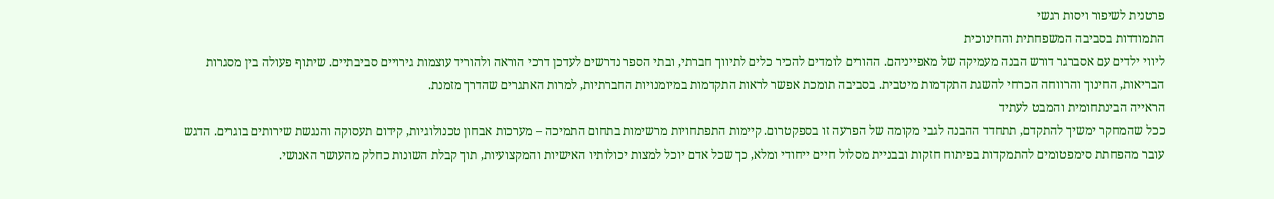פרטנית לשיפור ויסות רגשי
התמודדות בסביבה המשפחתית והחינוכית
ליווי ילדים עם אסברגר דורש הבנה מעמיקה של מאפייניהם. ההורים לומדים להכיר כלים לתיווך חברתי, ובתי הספר נדרשים לעדכן דרכי הוראה ולהוריד עוצמות גירויים סביבתיים. שיתוף פעולה בין מסגרות הבריאות, החינוך והרווחה הכרחי להשגת התקדמות מיטבית. בסביבה תומכת אפשר לראות התקדמות במיומנויות החברתיות, למרות האתגרים שהדרך מזמנת.
הראייה הבינתחומית והמבט לעתיד
ככל שהמחקר ימשיך להתקדם, תתחדד ההבנה לגבי מקומה של הפרעה זו בספקטרום. קיימות התפתחויות מרשימות בתחום התמיכה – מערכות אבחון טכנולוגיות, קידום תעסוקה והנגשת שירותים בוגרים. הדגש עובר מהפחתת סימפטומים להתמקדות בפיתוח חזקות ובבניית מסלול חיים ייחודי ומלא, כך שכל אדם יוכל למצות יכולותיו האישיות והמקצועיות, תוך קבלת השונות כחלק מהעושר האנושי.